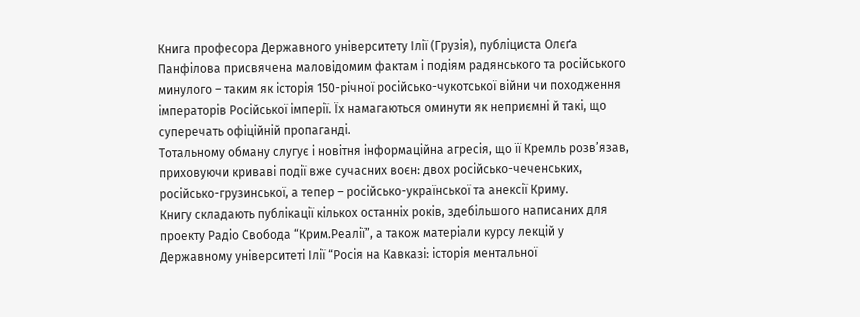Книга професора Державного університету Ілії (Грузія), публіциста Олєґа Панфілова присвячена маловідомим фактам і подіям радянського та російського минулого – таким як історія 150-річної російсько-чукотської війни чи походження імператорів Російської імперії. Їх намагаються оминути як неприємні й такі, що суперечать офіційній пропаганді.
Тотальному обману слугує і новітня інформаційна агресія, що її Кремль розв’язав, приховуючи криваві події вже сучасних воєн: двох російсько-чеченських, російсько-грузинської, а тепер – російсько-української та анексії Криму.
Книгу складають публікації кількох останніх років, здебільшого написаних для проекту Радіо Свобода “Крим.Реалії”, а також матеріали курсу лекцій у Державному університеті Ілії “Росія на Кавказі: історія ментальної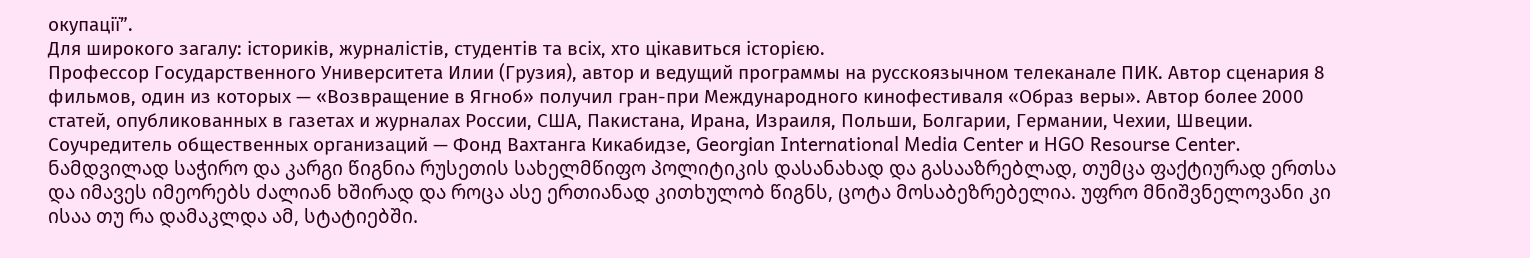окупації”.
Для широкого загалу: істориків, журналістів, студентів та всіх, хто цікавиться історією.
Профессор Государственного Университета Илии (Грузия), автор и ведущий программы на русскоязычном телеканале ПИК. Автор сценария 8 фильмов, один из которых — «Возвращение в Ягноб» получил гран-при Международного кинофестиваля «Образ веры». Автор более 2000 статей, опубликованных в газетах и журналах России, США, Пакистана, Ирана, Израиля, Польши, Болгарии, Германии, Чехии, Швеции. Соучредитель общественных организаций — Фонд Вахтанга Кикабидзе, Georgian International Media Center и HGO Resourse Center.
ნამდვილად საჭირო და კარგი წიგნია რუსეთის სახელმწიფო პოლიტიკის დასანახად და გასააზრებლად, თუმცა ფაქტიურად ერთსა და იმავეს იმეორებს ძალიან ხშირად და როცა ასე ერთიანად კითხულობ წიგნს, ცოტა მოსაბეზრებელია. უფრო მნიშვნელოვანი კი ისაა თუ რა დამაკლდა ამ, სტატიებში.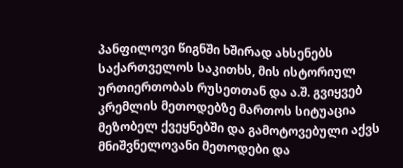პანფილოვი წიგნში ხშირად ახსენებს საქართველოს საკითხს, მის ისტორიულ ურთიერთობას რუსეთთან და ა.შ. გვიყვებ კრემლის მეთოდებზე მართოს სიტუაცია მეზობელ ქვეყნებში და გამოტოვებული აქვს მნიშვნელოვანი მეთოდები და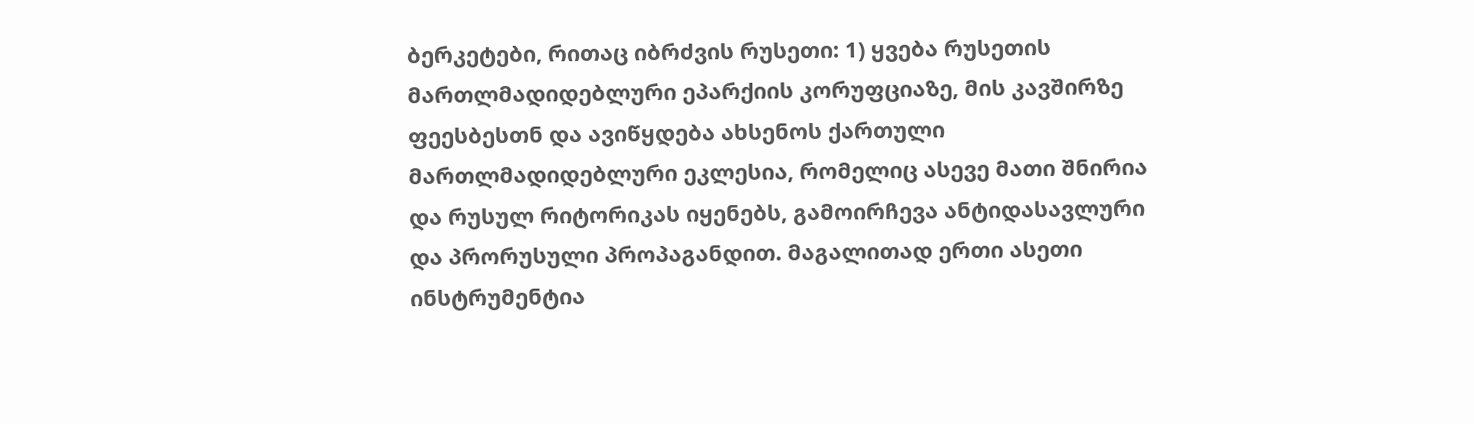ბერკეტები, რითაც იბრძვის რუსეთი: 1) ყვება რუსეთის მართლმადიდებლური ეპარქიის კორუფციაზე, მის კავშირზე ფეესბესთნ და ავიწყდება ახსენოს ქართული მართლმადიდებლური ეკლესია, რომელიც ასევე მათი შნირია და რუსულ რიტორიკას იყენებს, გამოირჩევა ანტიდასავლური და პრორუსული პროპაგანდით. მაგალითად ერთი ასეთი ინსტრუმენტია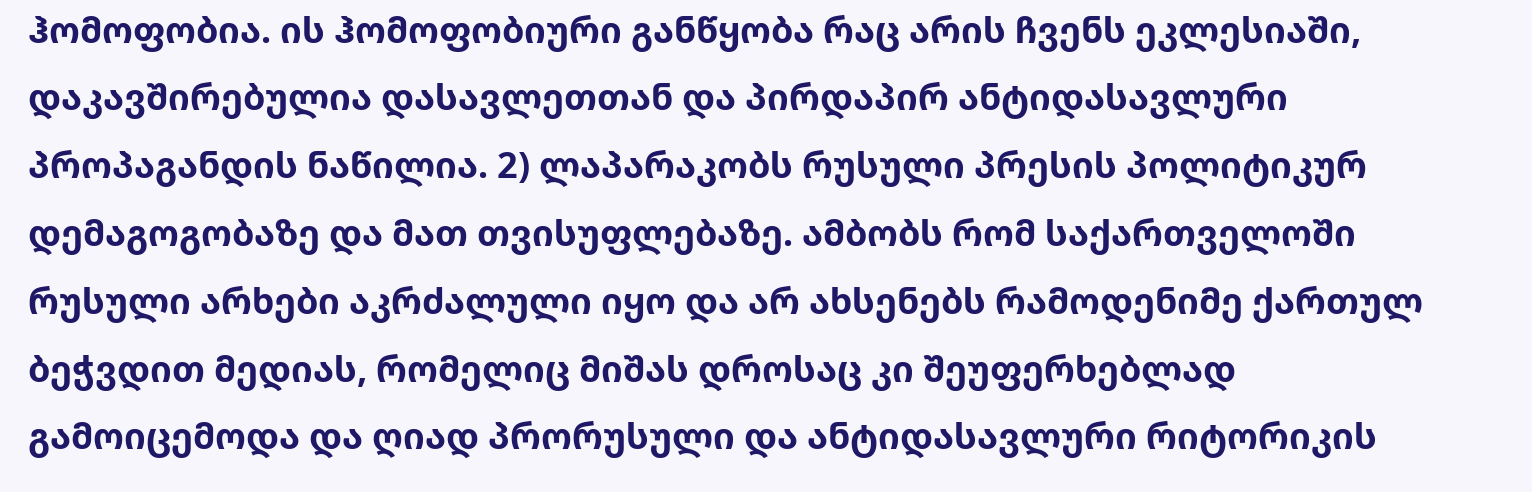ჰომოფობია. ის ჰომოფობიური განწყობა რაც არის ჩვენს ეკლესიაში, დაკავშირებულია დასავლეთთან და პირდაპირ ანტიდასავლური პროპაგანდის ნაწილია. 2) ლაპარაკობს რუსული პრესის პოლიტიკურ დემაგოგობაზე და მათ თვისუფლებაზე. ამბობს რომ საქართველოში რუსული არხები აკრძალული იყო და არ ახსენებს რამოდენიმე ქართულ ბეჭვდით მედიას, რომელიც მიშას დროსაც კი შეუფერხებლად გამოიცემოდა და ღიად პრორუსული და ანტიდასავლური რიტორიკის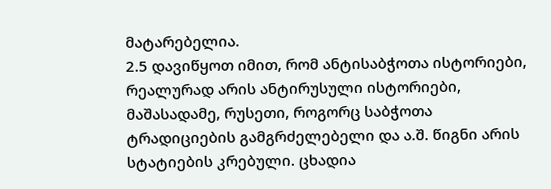მატარებელია.
2.5 დავიწყოთ იმით, რომ ანტისაბჭოთა ისტორიები, რეალურად არის ანტირუსული ისტორიები, მაშასადამე, რუსეთი, როგორც საბჭოთა ტრადიციების გამგრძელებელი და ა.შ. წიგნი არის სტატიების კრებული. ცხადია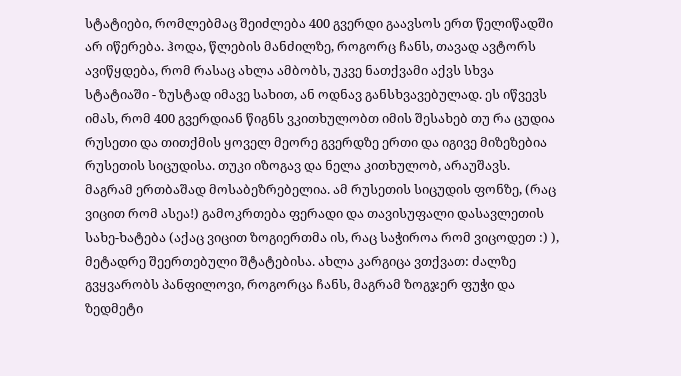სტატიები, რომლებმაც შეიძლება 400 გვერდი გაავსოს ერთ წელიწადში არ იწერება. ჰოდა, წლების მანძილზე, როგორც ჩანს, თავად ავტორს ავიწყდება, რომ რასაც ახლა ამბობს, უკვე ნათქვამი აქვს სხვა სტატიაში - ზუსტად იმავე სახით, ან ოდნავ განსხვავებულად. ეს იწვევს იმას, რომ 400 გვერდიან წიგნს ვკითხულობთ იმის შესახებ თუ რა ცუდია რუსეთი და თითქმის ყოველ მეორე გვერდზე ერთი და იგივე მიზეზებია რუსეთის სიცუდისა. თუკი იზოგავ და ნელა კითხულობ, არაუშავს. მაგრამ ერთბაშად მოსაბეზრებელია. ამ რუსეთის სიცუდის ფონზე, (რაც ვიცით რომ ასეა!) გამოკრთება ფერადი და თავისუფალი დასავლეთის სახე-ხატება (აქაც ვიცით ზოგიერთმა ის, რაც საჭიროა რომ ვიცოდეთ :) ), მეტადრე შეერთებული შტატებისა. ახლა კარგიცა ვთქვათ: ძალზე გვყვარობს პანფილოვი, როგორცა ჩანს, მაგრამ ზოგჯერ ფუჭი და ზედმეტი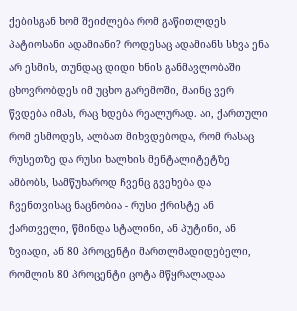ქებისგან ხომ შეიძლება რომ გაწითლდეს პატიოსანი ადამიანი? როდესაც ადამიანს სხვა ენა არ ესმის, თუნდაც დიდი ხნის განმავლობაში ცხოვრობდეს იმ უცხო გარემოში, მაინც ვერ წვდება იმას, რაც ხდება რეალურად. აი, ქართული რომ ესმოდეს, ალბათ მიხვდებოდა, რომ რასაც რუსეთზე და რუსი ხალხის მენტალიტეტზე ამბობს, სამწუხაროდ ჩვენც გვეხება და ჩვენთვისაც ნაცნობია - რუსი ქრისტე ან ქართველი, წმინდა სტალინი, ან პუტინი, ან ზვიადი, ან 80 პროცენტი მართლმადიდებელი, რომლის 80 პროცენტი ცოტა მწყრალადაა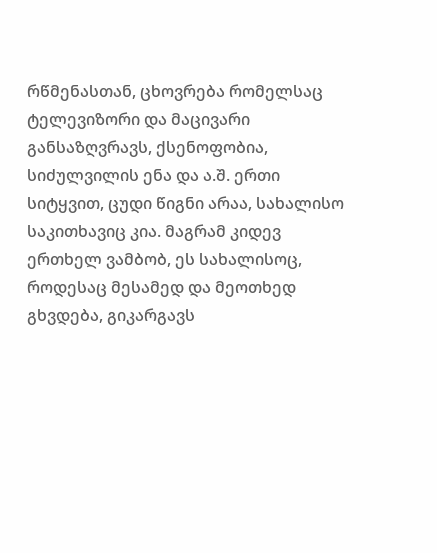რწმენასთან, ცხოვრება რომელსაც ტელევიზორი და მაცივარი განსაზღვრავს, ქსენოფობია, სიძულვილის ენა და ა.შ. ერთი სიტყვით, ცუდი წიგნი არაა, სახალისო საკითხავიც კია. მაგრამ კიდევ ერთხელ ვამბობ, ეს სახალისოც, როდესაც მესამედ და მეოთხედ გხვდება, გიკარგავს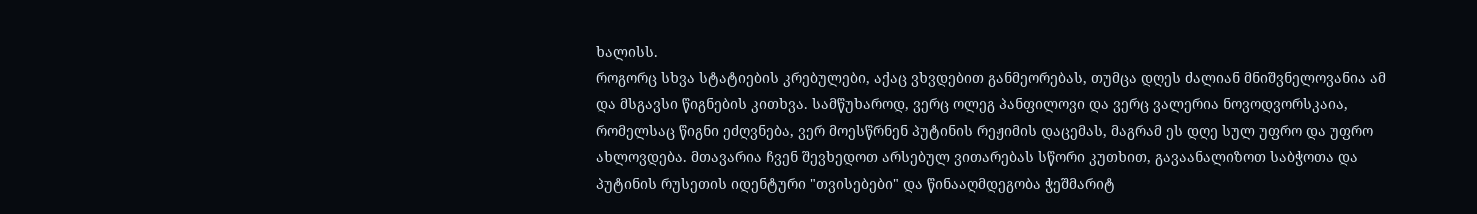ხალისს.
როგორც სხვა სტატიების კრებულები, აქაც ვხვდებით განმეორებას, თუმცა დღეს ძალიან მნიშვნელოვანია ამ და მსგავსი წიგნების კითხვა. სამწუხაროდ, ვერც ოლეგ პანფილოვი და ვერც ვალერია ნოვოდვორსკაია, რომელსაც წიგნი ეძღვნება, ვერ მოესწრნენ პუტინის რეჟიმის დაცემას, მაგრამ ეს დღე სულ უფრო და უფრო ახლოვდება. მთავარია ჩვენ შევხედოთ არსებულ ვითარებას სწორი კუთხით, გავაანალიზოთ საბჭოთა და პუტინის რუსეთის იდენტური "თვისებები" და წინააღმდეგობა ჭეშმარიტ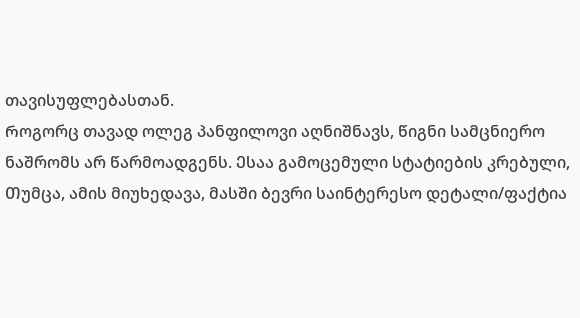თავისუფლებასთან.
Როგორც თავად ოლეგ პანფილოვი აღნიშნავს, წიგნი სამცნიერო ნაშრომს არ წარმოადგენს. Ესაა გამოცემული სტატიების კრებული, Თუმცა, ამის მიუხედავა, მასში ბევრი საინტერესო დეტალი/ფაქტია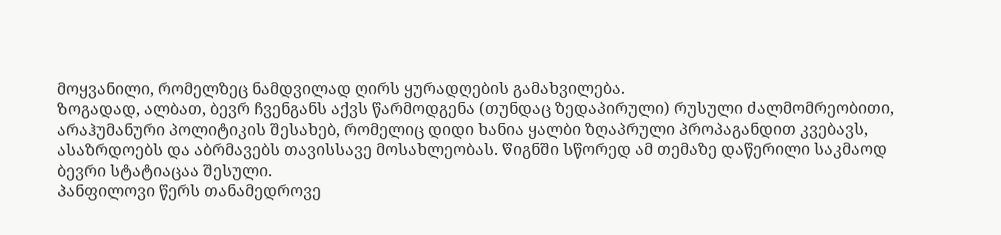მოყვანილი, რომელზეც ნამდვილად ღირს ყურადღების გამახვილება.
Ზოგადად, ალბათ, ბევრ ჩვენგანს აქვს წარმოდგენა (თუნდაც ზედაპირული) რუსული ძალმომრეობითი, არაჰუმანური პოლიტიკის შესახებ, რომელიც დიდი ხანია ყალბი ზღაპრული პროპაგანდით კვებავს, ასაზრდოებს და აბრმავებს თავისსავე მოსახლეობას. Წიგნში Სწორედ ამ თემაზე დაწერილი საკმაოდ ბევრი სტატიაცაა შესული.
Პანფილოვი წერს თანამედროვე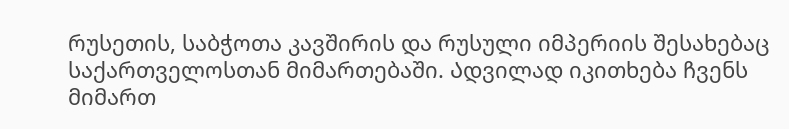რუსეთის, საბჭოთა კავშირის და რუსული იმპერიის შესახებაც საქართველოსთან მიმართებაში. Ადვილად იკითხება ჩვენს მიმართ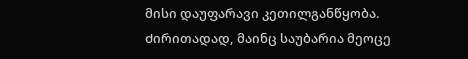მისი დაუფარავი კეთილგანწყობა.
Ძირითადად, მაინც საუბარია მეოცე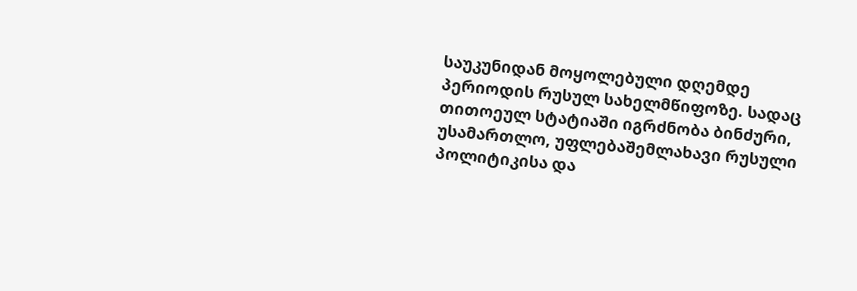საუკუნიდან მოყოლებული დღემდე პერიოდის რუსულ სახელმწიფოზე. Სადაც თითოეულ სტატიაში იგრძნობა ბინძური, უსამართლო, უფლებაშემლახავი რუსული პოლიტიკისა და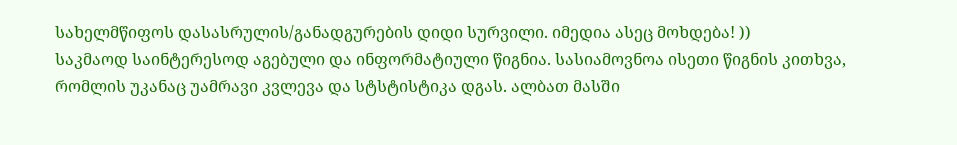სახელმწიფოს დასასრულის/განადგურების დიდი სურვილი. იმედია ასეც მოხდება! ))
საკმაოდ საინტერესოდ აგებული და ინფორმატიული წიგნია. სასიამოვნოა ისეთი წიგნის კითხვა, რომლის უკანაც უამრავი კვლევა და სტსტისტიკა დგას. ალბათ მასში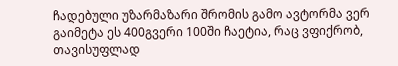ჩადებული უზარმაზარი შრომის გამო ავტორმა ვერ გაიმეტა ეს 400გვერი 100ში ჩაეტია, რაც ვფიქრობ, თავისუფლად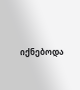იქნებოდა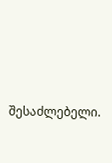შესაძლებელი.